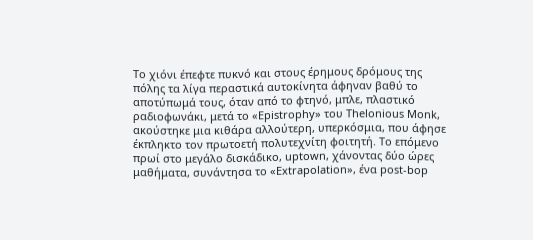Το χιόνι έπεφτε πυκνό και στους έρημους δρόμους της πόλης τα λίγα περαστικά αυτοκίνητα άφηναν βαθύ το αποτύπωμά τους, όταν από το φτηνό, μπλε, πλαστικό ραδιοφωνάκι, μετά το «Epistrophy» του Thelonious Monk, ακούστηκε μια κιθάρα αλλούτερη, υπερκόσμια, που άφησε έκπληκτο τον πρωτοετή πολυτεχνίτη φοιτητή. Το επόμενο πρωί στο μεγάλο δισκάδικο, uptown, χάνοντας δύο ώρες μαθήματα, συνάντησα το «Extrapolation», ένα post-bop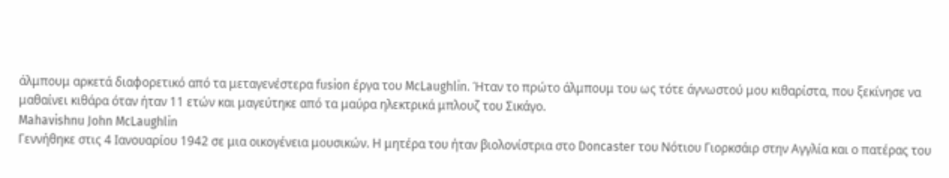άλμπουμ αρκετά διαφορετικό από τα μεταγενέστερα fusion έργα του McLaughlin. Ήταν το πρώτο άλμπουμ του ως τότε άγνωστού μου κιθαρίστα, που ξεκίνησε να μαθαίνει κιθάρα όταν ήταν 11 ετών και μαγεύτηκε από τα μαύρα ηλεκτρικά μπλουζ του Σικάγο.
Mahavishnu John McLaughlin
Γεννήθηκε στις 4 Ιανουαρίου 1942 σε μια οικογένεια μουσικών. Η μητέρα του ήταν βιολονίστρια στο Doncaster του Νότιου Γιορκσάιρ στην Αγγλία και ο πατέρας του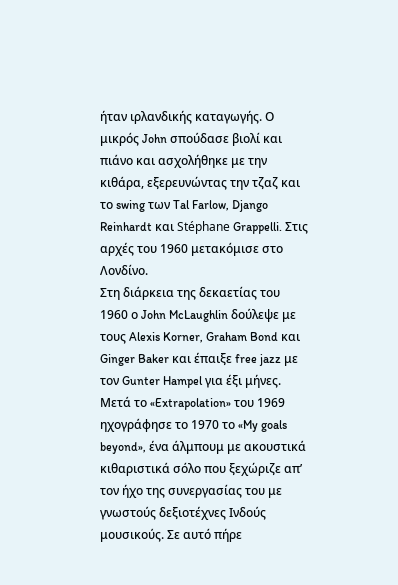ήταν ιρλανδικής καταγωγής. Ο μικρός John σπούδασε βιολί και πιάνο και ασχολήθηκε με την κιθάρα, εξερευνώντας την τζαζ και το swing των Tal Farlow, Django Reinhardt και Stéphane Grappelli. Στις αρχές του 1960 μετακόμισε στο Λονδίνο.
Στη διάρκεια της δεκαετίας του 1960 ο John McLaughlin δούλεψε με τους Alexis Korner, Graham Bond και Ginger Baker και έπαιξε free jazz με τον Gunter Hampel για έξι μήνες. Μετά το «Extrapolation» του 1969 ηχογράφησε το 1970 το «My goals beyond», ένα άλμπουμ με ακουστικά κιθαριστικά σόλο που ξεχώριζε απ’ τον ήχο της συνεργασίας του με γνωστούς δεξιοτέχνες Ινδούς μουσικούς. Σε αυτό πήρε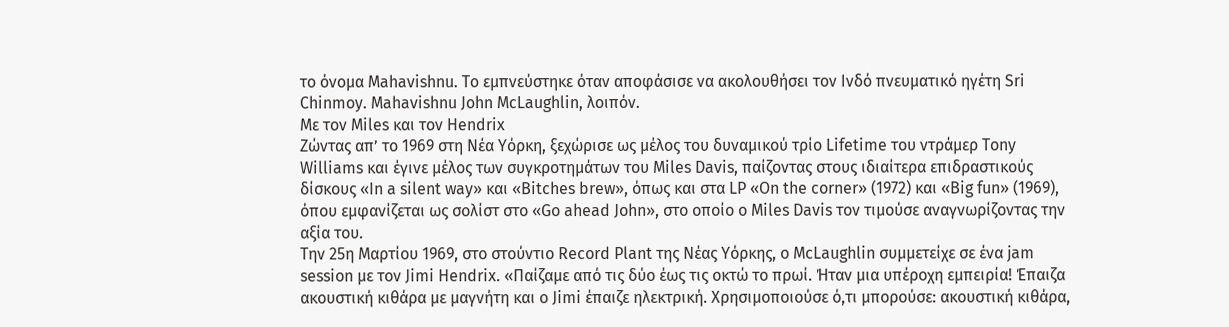το όνομα Mahavishnu. Το εμπνεύστηκε όταν αποφάσισε να ακολουθήσει τον Ινδό πνευματικό ηγέτη Sri Chinmoy. Mahavishnu John McLaughlin, λοιπόν.
Με τον Miles και τον Hendrix
Ζώντας απ’ το 1969 στη Νέα Υόρκη, ξεχώρισε ως μέλος του δυναμικού τρίο Lifetime του ντράμερ Tony Williams και έγινε μέλος των συγκροτημάτων του Miles Davis, παίζοντας στους ιδιαίτερα επιδραστικούς δίσκους «In a silent way» και «Bitches brew», όπως και στα LP «On the corner» (1972) και «Big fun» (1969), όπου εμφανίζεται ως σολίστ στο «Go ahead John», στο οποίο ο Miles Davis τον τιμούσε αναγνωρίζοντας την αξία του.
Την 25η Μαρτίου 1969, στο στούντιο Record Plant της Νέας Υόρκης, ο McLaughlin συμμετείχε σε ένα jam session με τον Jimi Hendrix. «Παίζαμε από τις δύο έως τις οκτώ το πρωί. Ήταν μια υπέροχη εμπειρία! Έπαιζα ακουστική κιθάρα με μαγνήτη και ο Jimi έπαιζε ηλεκτρική. Χρησιμοποιούσε ό,τι μπορούσε: ακουστική κιθάρα,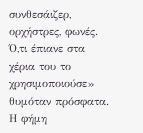συνθεσάιζερ, ορχήστρες, φωνές. Ό,τι έπιανε στα χέρια του το χρησιμοποιούσε» θυμόταν πρόσφατα. Η φήμη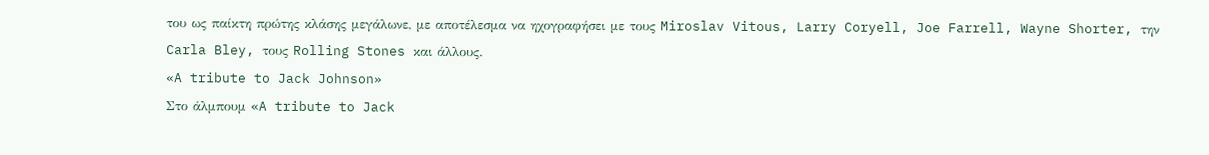του ως παίκτη πρώτης κλάσης μεγάλωνε, με αποτέλεσμα να ηχογραφήσει με τους Miroslav Vitous, Larry Coryell, Joe Farrell, Wayne Shorter, την Carla Bley, τους Rolling Stones και άλλους.
«A tribute to Jack Johnson»
Στο άλμπουμ «A tribute to Jack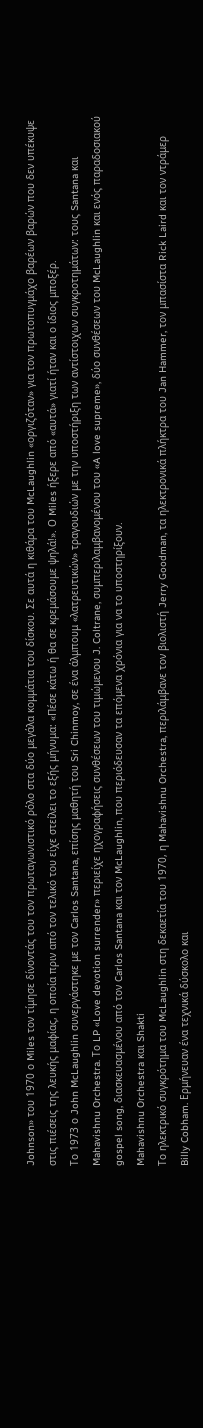Johnson» του 1970 ο Miles τον τίμησε δίνοντάς του τον πρωταγωνιστικό ρόλο στα δύο μεγάλα κομμάτια του δίσκου. Σε αυτά η κιθάρα του McLaughlin «οργιζόταν» για τον πρωτοπυγμάχο βαρέων βαρών που δεν υπέκυψε στις πιέσεις της λευκής μαφίας, η οποία πριν από τον τελικό του είχε στείλει το εξής μήνυμα: «Πέσε κάτω ή θα σε κρεμάσουμε ψηλά!». Ο Miles ήξερε από «αυτά» γιατί ήταν και ο ίδιος μποξέρ.
Το 1973 ο John McLaughlin συνεργάστηκε με τον Carlos Santana, επίσης μαθητή του Sri Chinmoy, σε ένα άλμπουμ «λατρευτικών» τραγουδιών με την υποστήριξη των αντίστοιχων συγκροτημάτων: τους Santana και Mahavishnu Orchestra. Το LP «Love devotion surrender» περιείχε ηχογραφήσεις συνθέσεων του τιμώμενου J. Coltrane, συμπεριλαμβανομένου του «A love supreme», δύο συνθέσεων του McLaughlin και ενός παραδοσιακού gospel song, διασκευασμένου από τον Carlos Santana και τον McLaughlin, που περιόδευσαν τα επόμενα χρόνια για να το υποστηρίξουν.
Mahavishnu Orchestra και Shakti
Το ηλεκτρικό συγκρότημα του McLaughlin στη δεκαετία του 1970, η Mahavishnu Orchestra, περιλάμβανε τον βιολιστή Jerry Goodman, τα ηλεκτρονικά πλήκτρα του Jan Hammer, τον μπασίστα Rick Laird και τον ντράμερ Billy Cobham. Ερμήνευαν ένα τεχνικά δύσκολο και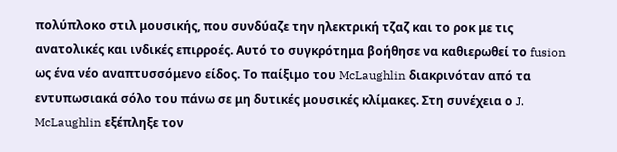πολύπλοκο στιλ μουσικής, που συνδύαζε την ηλεκτρική τζαζ και το ροκ με τις ανατολικές και ινδικές επιρροές. Αυτό το συγκρότημα βοήθησε να καθιερωθεί το fusion ως ένα νέο αναπτυσσόμενο είδος. Το παίξιμο του McLaughlin διακρινόταν από τα εντυπωσιακά σόλο του πάνω σε μη δυτικές μουσικές κλίμακες. Στη συνέχεια ο J. McLaughlin εξέπληξε τον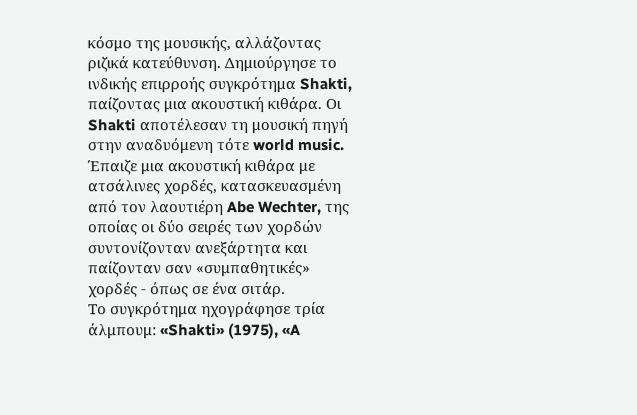κόσμο της μουσικής, αλλάζοντας ριζικά κατεύθυνση. Δημιούργησε το ινδικής επιρροής συγκρότημα Shakti, παίζοντας μια ακουστική κιθάρα. Οι Shakti αποτέλεσαν τη μουσική πηγή στην αναδυόμενη τότε world music. Έπαιζε μια ακουστική κιθάρα με ατσάλινες χορδές, κατασκευασμένη από τον λαουτιέρη Abe Wechter, της οποίας οι δύο σειρές των χορδών συντονίζονταν ανεξάρτητα και παίζονταν σαν «συμπαθητικές» χορδές - όπως σε ένα σιτάρ.
Το συγκρότημα ηχογράφησε τρία άλμπουμ: «Shakti» (1975), «A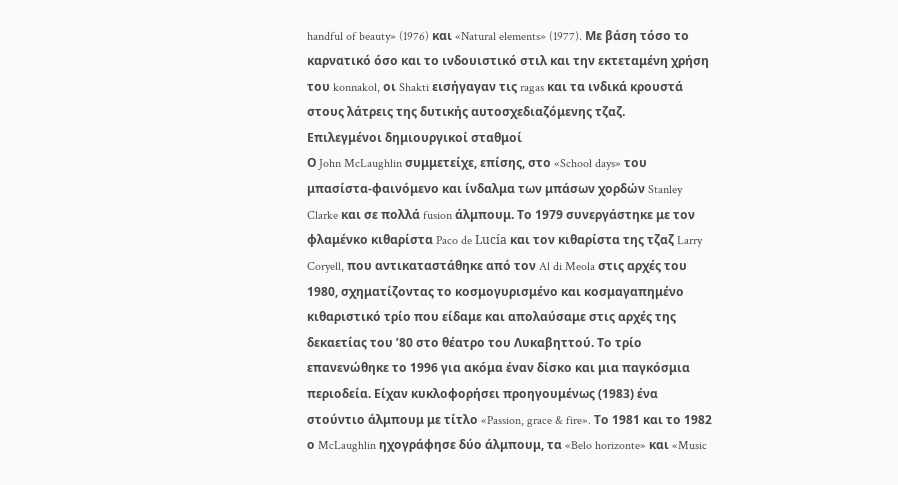handful of beauty» (1976) και «Natural elements» (1977). Με βάση τόσο το καρνατικό όσο και το ινδουιστικό στιλ και την εκτεταμένη χρήση του konnakol, οι Shakti εισήγαγαν τις ragas και τα ινδικά κρουστά στους λάτρεις της δυτικής αυτοσχεδιαζόμενης τζαζ.
Επιλεγμένοι δημιουργικοί σταθμοί
Ο John McLaughlin συμμετείχε, επίσης, στο «School days» του μπασίστα-φαινόμενο και ίνδαλμα των μπάσων χορδών Stanley Clarke και σε πολλά fusion άλμπουμ. Το 1979 συνεργάστηκε με τον φλαμένκο κιθαρίστα Paco de Lucía και τον κιθαρίστα της τζαζ Larry Coryell, που αντικαταστάθηκε από τον Al di Meola στις αρχές του 1980, σχηματίζοντας το κοσμογυρισμένο και κοσμαγαπημένο κιθαριστικό τρίο που είδαμε και απολαύσαμε στις αρχές της δεκαετίας του ’80 στο θέατρο του Λυκαβηττού. Το τρίο επανενώθηκε το 1996 για ακόμα έναν δίσκο και μια παγκόσμια περιοδεία. Είχαν κυκλοφορήσει προηγουμένως (1983) ένα στούντιο άλμπουμ με τίτλο «Passion, grace & fire». Το 1981 και το 1982 ο McLaughlin ηχογράφησε δύο άλμπουμ, τα «Belo horizonte» και «Music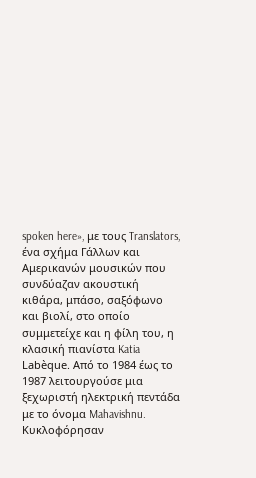spoken here», με τους Translators, ένα σχήμα Γάλλων και Αμερικανών μουσικών που συνδύαζαν ακουστική κιθάρα, μπάσο, σαξόφωνο και βιολί, στο οποίο συμμετείχε και η φίλη του, η κλασική πιανίστα Katia Labèque. Από το 1984 έως το 1987 λειτουργούσε μια ξεχωριστή ηλεκτρική πεντάδα με το όνομα Mahavishnu. Κυκλοφόρησαν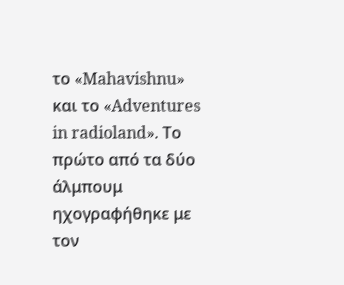το «Mahavishnu» και το «Adventures in radioland». Το πρώτο από τα δύο άλμπουμ ηχογραφήθηκε με τον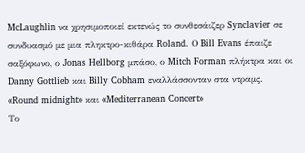McLaughlin να χρησιμοποιεί εκτενώς το συνθεσάιζερ Synclavier σε συνδυασμό με μια πληκτρο-κιθάρα Roland. Ο Bill Evans έπαιζε σαξόφωνο, ο Jonas Hellborg μπάσο, ο Mitch Forman πλήκτρα και οι Danny Gottlieb και Billy Cobham εναλλάσσονταν στα ντραμς.
«Round midnight» και «Mediterranean Concert»
Το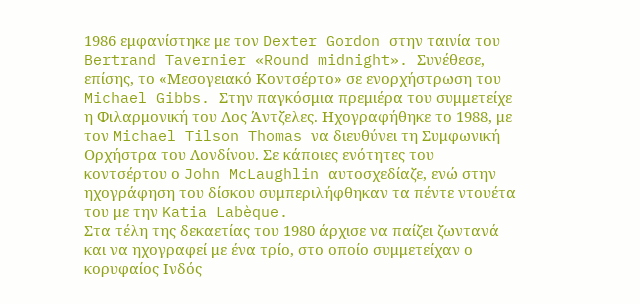1986 εμφανίστηκε με τον Dexter Gordon στην ταινία του Bertrand Tavernier «Round midnight». Συνέθεσε, επίσης, το «Μεσογειακό Κοντσέρτο» σε ενορχήστρωση του Michael Gibbs. Στην παγκόσμια πρεμιέρα του συμμετείχε η Φιλαρμονική του Λος Άντζελες. Ηχογραφήθηκε το 1988, με τον Michael Tilson Thomas να διευθύνει τη Συμφωνική Ορχήστρα του Λονδίνου. Σε κάποιες ενότητες του κοντσέρτου ο John McLaughlin αυτοσχεδίαζε, ενώ στην ηχογράφηση του δίσκου συμπεριλήφθηκαν τα πέντε ντουέτα του με την Katia Labèque.
Στα τέλη της δεκαετίας του 1980 άρχισε να παίζει ζωντανά και να ηχογραφεί με ένα τρίο, στο οποίο συμμετείχαν ο κορυφαίος Ινδός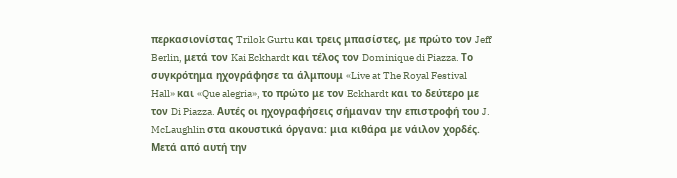περκασιονίστας Trilok Gurtu και τρεις μπασίστες, με πρώτο τον Jeff Berlin, μετά τον Kai Eckhardt και τέλος τον Dominique di Piazza. Το συγκρότημα ηχογράφησε τα άλμπουμ «Live at The Royal Festival Hall» και «Que alegria», το πρώτο με τον Eckhardt και το δεύτερο με τον Di Piazza. Αυτές οι ηχογραφήσεις σήμαναν την επιστροφή του J. McLaughlin στα ακουστικά όργανα: μια κιθάρα με νάιλον χορδές.
Μετά από αυτή την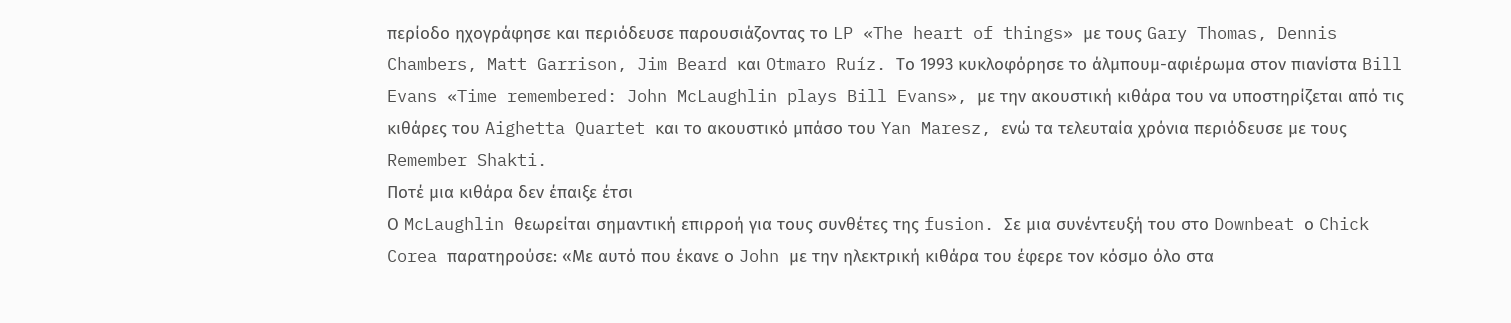περίοδο ηχογράφησε και περιόδευσε παρουσιάζοντας το LP «The heart of things» με τους Gary Thomas, Dennis Chambers, Matt Garrison, Jim Beard και Otmaro Ruíz. Το 1993 κυκλοφόρησε το άλμπουμ-αφιέρωμα στον πιανίστα Bill Evans «Time remembered: John McLaughlin plays Bill Evans», με την ακουστική κιθάρα του να υποστηρίζεται από τις κιθάρες του Aighetta Quartet και το ακουστικό μπάσο του Yan Maresz, ενώ τα τελευταία χρόνια περιόδευσε με τους Remember Shakti.
Ποτέ μια κιθάρα δεν έπαιξε έτσι
Ο McLaughlin θεωρείται σημαντική επιρροή για τους συνθέτες της fusion. Σε μια συνέντευξή του στο Downbeat ο Chick Corea παρατηρούσε: «Με αυτό που έκανε ο John με την ηλεκτρική κιθάρα του έφερε τον κόσμο όλο στα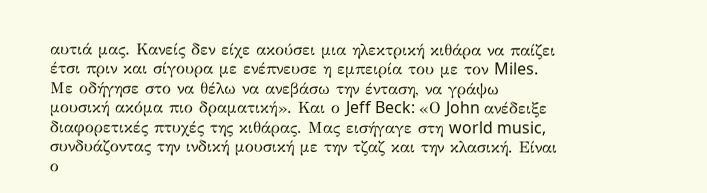αυτιά μας. Κανείς δεν είχε ακούσει μια ηλεκτρική κιθάρα να παίζει έτσι πριν και σίγουρα με ενέπνευσε η εμπειρία του με τον Miles. Με οδήγησε στο να θέλω να ανεβάσω την ένταση, να γράψω μουσική ακόμα πιο δραματική». Και ο Jeff Beck: «Ο John ανέδειξε διαφορετικές πτυχές της κιθάρας. Μας εισήγαγε στη world music, συνδυάζοντας την ινδική μουσική με την τζαζ και την κλασική. Είναι ο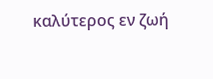καλύτερος εν ζωή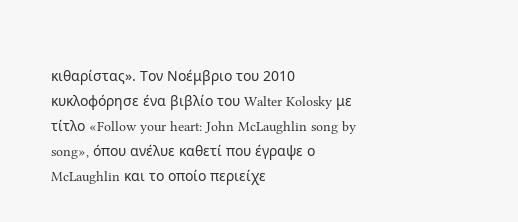κιθαρίστας». Τον Νοέμβριο του 2010 κυκλοφόρησε ένα βιβλίο του Walter Kolosky με τίτλο «Follow your heart: John McLaughlin song by song», όπου ανέλυε καθετί που έγραψε ο McLaughlin και το οποίο περιείχε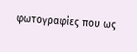φωτογραφίες που ως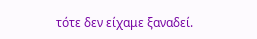τότε δεν είχαμε ξαναδεί.